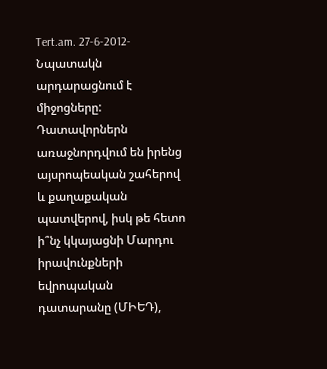Tert.am. 27-6-2012- Նպատակն արդարացնում է միջոցները: Դատավորներն առաջնորդվում են իրենց այսրոպեական շահերով և քաղաքական պատվերով, իսկ թե հետո ի՞նչ կկայացնի Մարդու իրավունքների եվրոպական դատարանը (ՄԻԵԴ),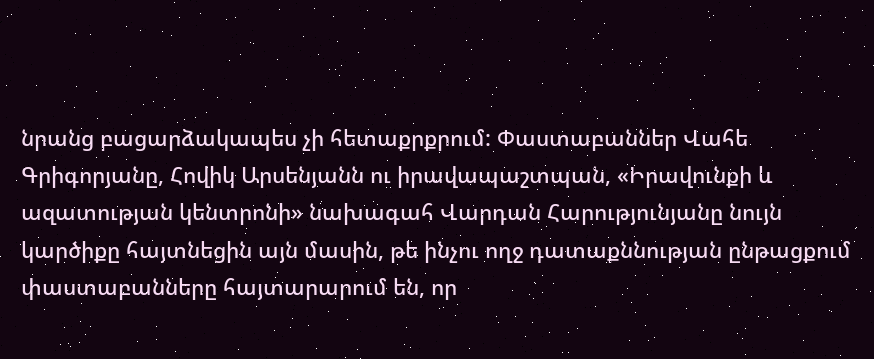նրանց բացարձակապես չի հետաքրքրում: Փաստաբաններ Վահե Գրիգորյանը, Հովիկ Արսենյանն ու իրավապաշտպան, «Իրավունքի և ազատության կենտրոնի» նախագահ Վարդան Հարությունյանը նույն կարծիքը հայտնեցին այն մասին, թե ինչու ողջ դատաքննության ընթացքում փաստաբանները հայտարարում են, որ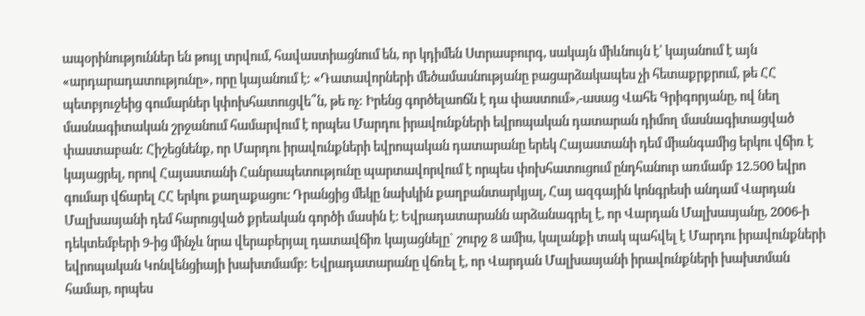ապօրինություններ են թույլ տրվում, հավաստիացնում են, որ կդիմեն Ստրասբուրգ, սակայն միևնույն է՝ կայանում է այն «արդարադատությունը», որը կայանում է: «Դատավորների մեծամասնությանը բացարձակապես չի հետաքրքրում, թե ՀՀ պետբյուջեից գումարներ կփոխհատուցվե՞ն, թե ոչ: Իրենց գործելաոճն է դա փաստում»,-ասաց Վահե Գրիգորյանը, ով նեղ մասնագիտական շրջանում համարվում է որպես Մարդու իրավունքների եվրոպական դատարան դիմող մասնագիտացված փաստաբան: Հիշեցնենք, որ Մարդու իրավունքների եվրոպական դատարանը երեկ Հայաստանի դեմ միանգամից երկու վճիռ է կայացրել, որով Հայաստանի Հանրապետությունը պարտավորվում է որպես փոխհատուցում ընդհանուր առմամբ 12.500 եվրո գումար վճարել ՀՀ երկու քաղաքացու։ Դրանցից մեկը նախկին քաղբանտարկյալ, Հայ ազգային կոնգրեսի անդամ Վարդան Մալխասյանի դեմ հարուցված քրեական գործի մասին է։ Եվրադատարանն արձանագրել է, որ Վարդան Մալխասյանը, 2006-ի դեկտեմբերի 9-ից մինչև նրա վերաբերյալ դատավճիռ կայացնելը` շուրջ 8 ամիս, կալանքի տակ պահվել է Մարդու իրավունքների եվրոպական Կոնվենցիայի խախտմամբ: Եվրադատարանը վճռել է, որ Վարդան Մալխասյանի իրավունքների խախտման համար, որպես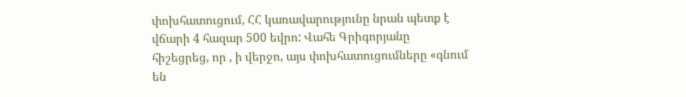փոխհատուցում, ՀՀ կառավարությունը նրան պետք է վճարի 4 հազար 500 եվրո: Վահե Գրիգորյանը հիշեցրեց, որ , ի վերջո, այս փոխհատուցումները «գնում են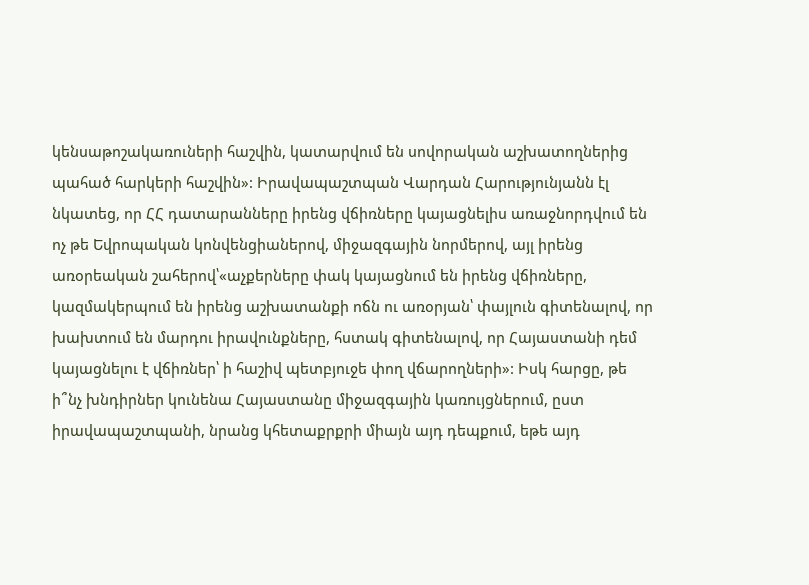կենսաթոշակառուների հաշվին, կատարվում են սովորական աշխատողներից պահած հարկերի հաշվին»: Իրավապաշտպան Վարդան Հարությունյանն էլ նկատեց, որ ՀՀ դատարանները իրենց վճիռները կայացնելիս առաջնորդվում են ոչ թե Եվրոպական կոնվենցիաներով, միջազգային նորմերով, այլ իրենց առօրեական շահերով՝«աչքերները փակ կայացնում են իրենց վճիռները, կազմակերպում են իրենց աշխատանքի ոճն ու առօրյան՝ փայլուն գիտենալով, որ խախտում են մարդու իրավունքները, հստակ գիտենալով, որ Հայաստանի դեմ կայացնելու է վճիռներ՝ ի հաշիվ պետբյուջե փող վճարողների»: Իսկ հարցը, թե ի՞նչ խնդիրներ կունենա Հայաստանը միջազգային կառույցներում, ըստ իրավապաշտպանի, նրանց կհետաքրքրի միայն այդ դեպքում, եթե այդ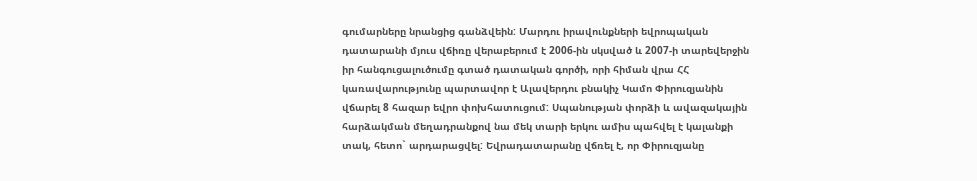գումարները նրանցից գանձվեին: Մարդու իրավունքների եվրոպական դատարանի մյուս վճիռը վերաբերում է 2006-ին սկսված և 2007-ի տարեվերջին իր հանգուցալուծումը գտած դատական գործի, որի հիման վրա ՀՀ կառավարությունը պարտավոր է Ալավերդու բնակիչ Կամո Փիրուզյանին վճարել 8 հազար եվրո փոխհատուցում: Սպանության փորձի և ավազակային հարձակման մեղադրանքով նա մեկ տարի երկու ամիս պահվել է կալանքի տակ, հետո` արդարացվել: Եվրադատարանը վճռել է, որ Փիրուզյանը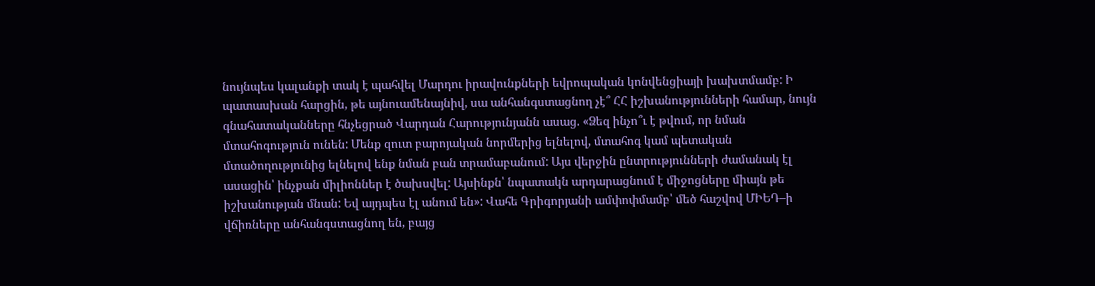նույնպես կալանքի տակ է պահվել Մարդու իրավունքների եվրոպական կոնվենցիայի խախտմամբ: Ի պատասխան հարցին, թե այնուամենայնիվ, սա անհանգստացնող չէ՞ ՀՀ իշխանությունների համար, նույն գնահատականները հնչեցրած Վարդան Հարությունյանն ասաց. «Ձեզ ինչո՞ւ է թվում, որ նման մտահոգություն ունեն: Մենք զուտ բարոյական նորմերից ելնելով, մտահոգ կամ պետական մտածողությունից ելնելով ենք նման բան տրամաբանում: Այս վերջին ընտրությունների ժամանակ էլ ասացին՝ ինչքան միլիոններ է ծախսվել: Այսինքն՝ նպատակն արդարացնում է միջոցները միայն թե իշխանության մնան: Եվ այդպես էլ անում են»: Վահե Գրիգորյանի ամփոփմամբ՝ մեծ հաշվով ՄԻԵԴ–ի վճիռները անհանգստացնող են, բայց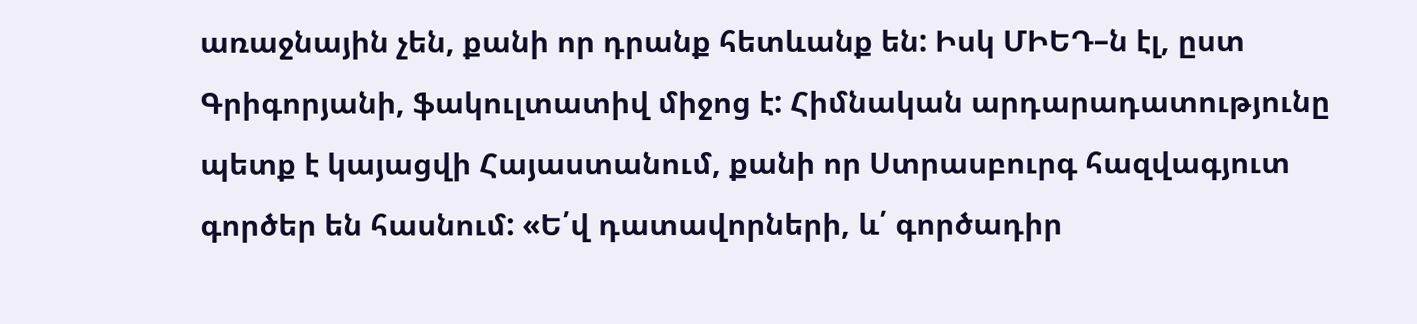առաջնային չեն, քանի որ դրանք հետևանք են: Իսկ ՄԻԵԴ–ն էլ, ըստ Գրիգորյանի, ֆակուլտատիվ միջոց է: Հիմնական արդարադատությունը պետք է կայացվի Հայաստանում, քանի որ Ստրասբուրգ հազվագյուտ գործեր են հասնում: «Ե՛վ դատավորների, և՛ գործադիր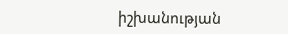իշխանության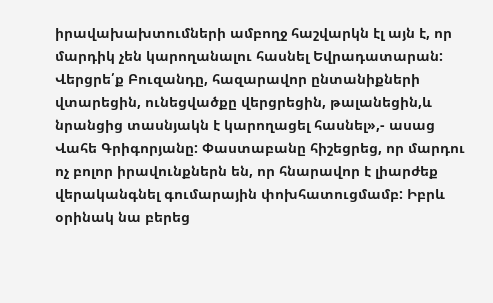իրավախախտումների ամբողջ հաշվարկն էլ այն է, որ մարդիկ չեն կարողանալու հասնել Եվրադատարան: Վերցրե՛ք Բուզանդը, հազարավոր ընտանիքների վտարեցին, ունեցվածքը վերցրեցին, թալանեցին,և նրանցից տասնյակն է կարողացել հասնել»,- ասաց Վահե Գրիգորյանը: Փաստաբանը հիշեցրեց, որ մարդու ոչ բոլոր իրավունքներն են, որ հնարավոր է լիարժեք վերականգնել գումարային փոխհատուցմամբ: Իբրև օրինակ նա բերեց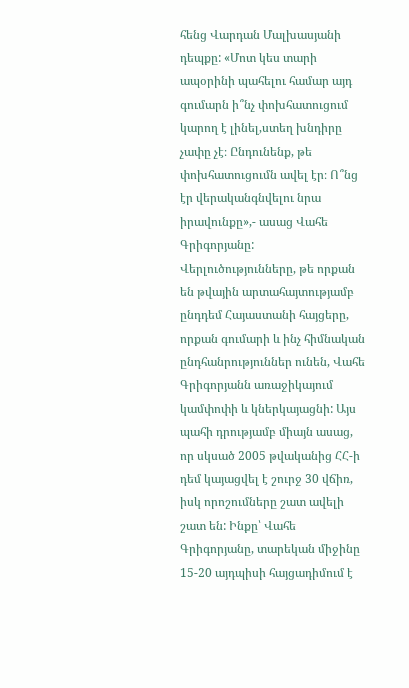հենց Վարդան Մալխասյանի դեպքը: «Մոտ կես տարի ապօրինի պահելու համար այդ գումարն ի՞նչ փոխհատուցում կարող է լինել,ստեղ խնդիրը չափը չէ։ Ընդունենք, թե փոխհատուցումն ավել էր։ Ո՞նց էր վերականգնվելու նրա իրավունքը»,- ասաց Վահե Գրիգորյանը: Վերլուծությունները, թե որքան են թվային արտահայտությամբ ընդդեմ Հայաստանի հայցերը, որքան գումարի և ինչ հիմնական ընդհանրություններ ունեն, Վահե Գրիգորյանն առաջիկայում կամփոփի և կներկայացնի: Այս պահի դրությամբ միայն ասաց, որ սկսած 2005 թվականից ՀՀ-ի դեմ կայացվել է շուրջ 30 վճիռ, իսկ որոշումները շատ ավելի շատ են: Ինքը՝ Վահե Գրիգորյանը, տարեկան միջինը 15-20 այդպիսի հայցադիմում է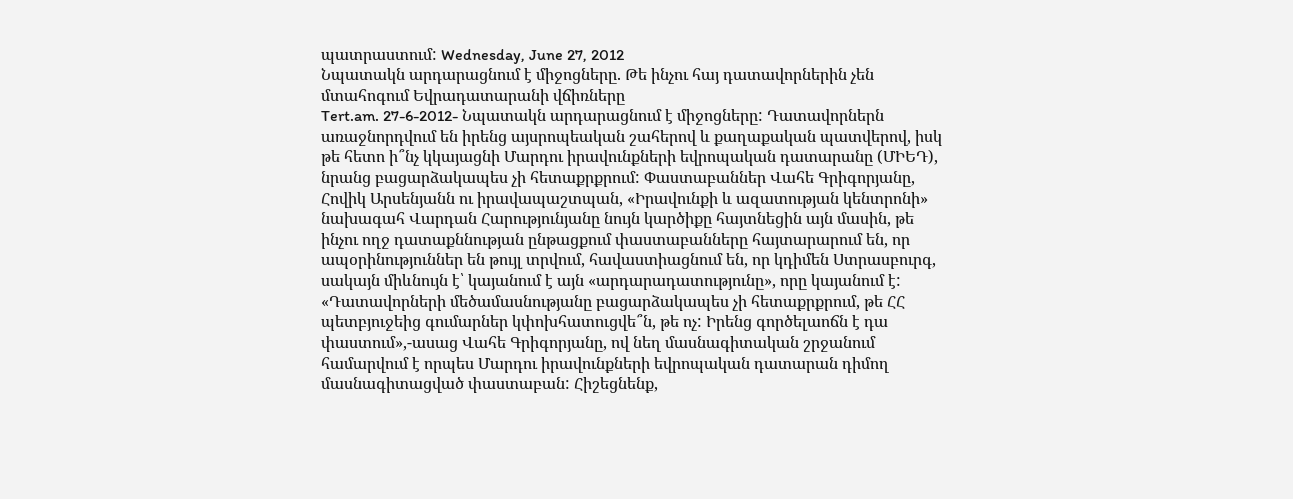պատրաստում: Wednesday, June 27, 2012
Նպատակն արդարացնում է միջոցները. Թե ինչու հայ դատավորներին չեն մտահոգում Եվրադատարանի վճիռները
Tert.am. 27-6-2012- Նպատակն արդարացնում է միջոցները: Դատավորներն առաջնորդվում են իրենց այսրոպեական շահերով և քաղաքական պատվերով, իսկ թե հետո ի՞նչ կկայացնի Մարդու իրավունքների եվրոպական դատարանը (ՄԻԵԴ), նրանց բացարձակապես չի հետաքրքրում: Փաստաբաններ Վահե Գրիգորյանը, Հովիկ Արսենյանն ու իրավապաշտպան, «Իրավունքի և ազատության կենտրոնի» նախագահ Վարդան Հարությունյանը նույն կարծիքը հայտնեցին այն մասին, թե ինչու ողջ դատաքննության ընթացքում փաստաբանները հայտարարում են, որ ապօրինություններ են թույլ տրվում, հավաստիացնում են, որ կդիմեն Ստրասբուրգ, սակայն միևնույն է՝ կայանում է այն «արդարադատությունը», որը կայանում է: «Դատավորների մեծամասնությանը բացարձակապես չի հետաքրքրում, թե ՀՀ պետբյուջեից գումարներ կփոխհատուցվե՞ն, թե ոչ: Իրենց գործելաոճն է դա փաստում»,-ասաց Վահե Գրիգորյանը, ով նեղ մասնագիտական շրջանում համարվում է որպես Մարդու իրավունքների եվրոպական դատարան դիմող մասնագիտացված փաստաբան: Հիշեցնենք,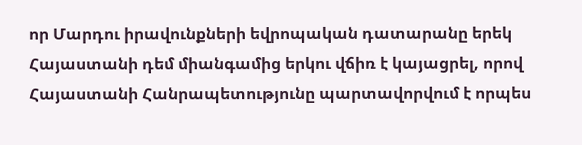որ Մարդու իրավունքների եվրոպական դատարանը երեկ Հայաստանի դեմ միանգամից երկու վճիռ է կայացրել, որով Հայաստանի Հանրապետությունը պարտավորվում է որպես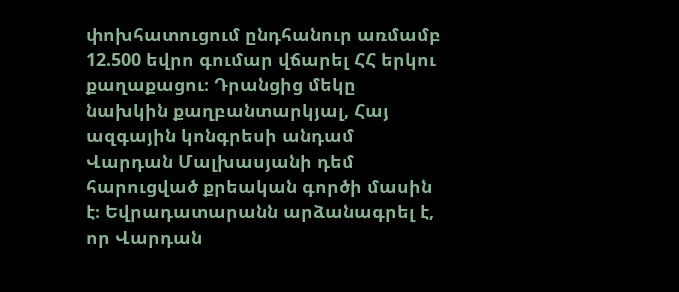փոխհատուցում ընդհանուր առմամբ 12.500 եվրո գումար վճարել ՀՀ երկու քաղաքացու։ Դրանցից մեկը նախկին քաղբանտարկյալ, Հայ ազգային կոնգրեսի անդամ Վարդան Մալխասյանի դեմ հարուցված քրեական գործի մասին է։ Եվրադատարանն արձանագրել է, որ Վարդան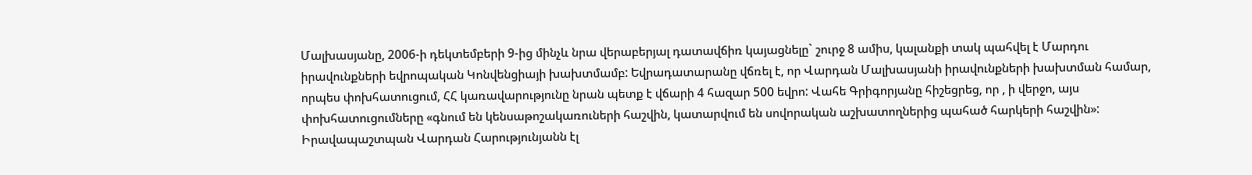Մալխասյանը, 2006-ի դեկտեմբերի 9-ից մինչև նրա վերաբերյալ դատավճիռ կայացնելը` շուրջ 8 ամիս, կալանքի տակ պահվել է Մարդու իրավունքների եվրոպական Կոնվենցիայի խախտմամբ: Եվրադատարանը վճռել է, որ Վարդան Մալխասյանի իրավունքների խախտման համար, որպես փոխհատուցում, ՀՀ կառավարությունը նրան պետք է վճարի 4 հազար 500 եվրո: Վահե Գրիգորյանը հիշեցրեց, որ , ի վերջո, այս փոխհատուցումները «գնում են կենսաթոշակառուների հաշվին, կատարվում են սովորական աշխատողներից պահած հարկերի հաշվին»: Իրավապաշտպան Վարդան Հարությունյանն էլ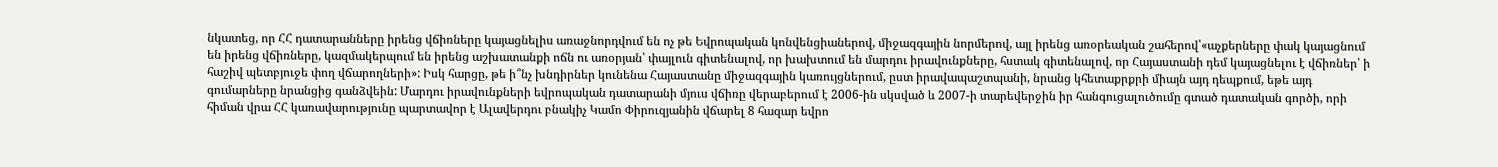նկատեց, որ ՀՀ դատարանները իրենց վճիռները կայացնելիս առաջնորդվում են ոչ թե Եվրոպական կոնվենցիաներով, միջազգային նորմերով, այլ իրենց առօրեական շահերով՝«աչքերները փակ կայացնում են իրենց վճիռները, կազմակերպում են իրենց աշխատանքի ոճն ու առօրյան՝ փայլուն գիտենալով, որ խախտում են մարդու իրավունքները, հստակ գիտենալով, որ Հայաստանի դեմ կայացնելու է վճիռներ՝ ի հաշիվ պետբյուջե փող վճարողների»: Իսկ հարցը, թե ի՞նչ խնդիրներ կունենա Հայաստանը միջազգային կառույցներում, ըստ իրավապաշտպանի, նրանց կհետաքրքրի միայն այդ դեպքում, եթե այդ գումարները նրանցից գանձվեին: Մարդու իրավունքների եվրոպական դատարանի մյուս վճիռը վերաբերում է 2006-ին սկսված և 2007-ի տարեվերջին իր հանգուցալուծումը գտած դատական գործի, որի հիման վրա ՀՀ կառավարությունը պարտավոր է Ալավերդու բնակիչ Կամո Փիրուզյանին վճարել 8 հազար եվրո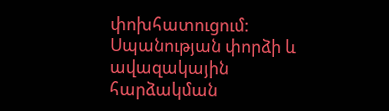փոխհատուցում: Սպանության փորձի և ավազակային հարձակման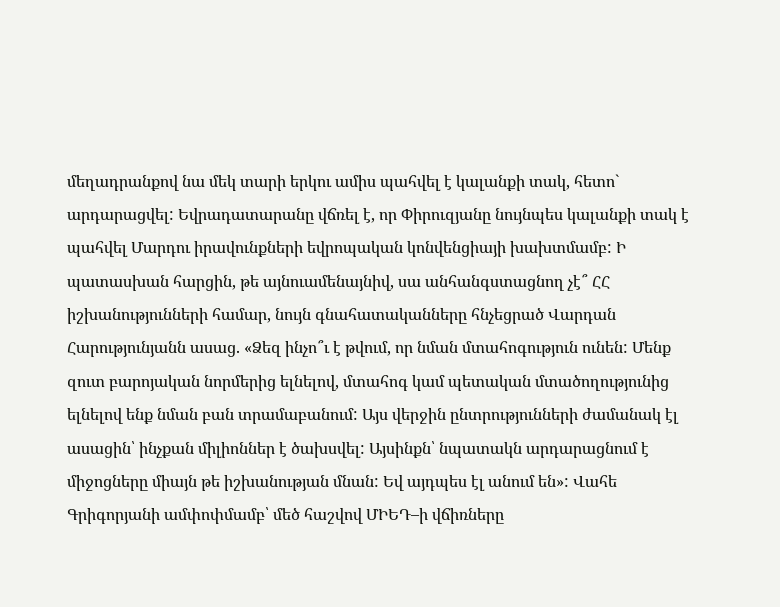մեղադրանքով նա մեկ տարի երկու ամիս պահվել է կալանքի տակ, հետո` արդարացվել: Եվրադատարանը վճռել է, որ Փիրուզյանը նույնպես կալանքի տակ է պահվել Մարդու իրավունքների եվրոպական կոնվենցիայի խախտմամբ: Ի պատասխան հարցին, թե այնուամենայնիվ, սա անհանգստացնող չէ՞ ՀՀ իշխանությունների համար, նույն գնահատականները հնչեցրած Վարդան Հարությունյանն ասաց. «Ձեզ ինչո՞ւ է թվում, որ նման մտահոգություն ունեն: Մենք զուտ բարոյական նորմերից ելնելով, մտահոգ կամ պետական մտածողությունից ելնելով ենք նման բան տրամաբանում: Այս վերջին ընտրությունների ժամանակ էլ ասացին՝ ինչքան միլիոններ է ծախսվել: Այսինքն՝ նպատակն արդարացնում է միջոցները միայն թե իշխանության մնան: Եվ այդպես էլ անում են»: Վահե Գրիգորյանի ամփոփմամբ՝ մեծ հաշվով ՄԻԵԴ–ի վճիռները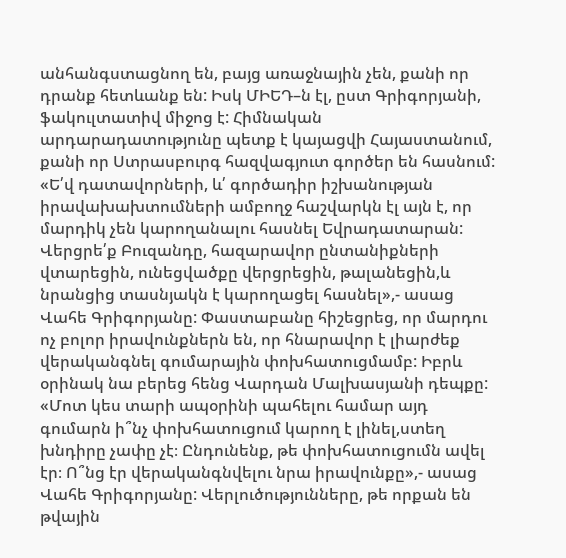անհանգստացնող են, բայց առաջնային չեն, քանի որ դրանք հետևանք են: Իսկ ՄԻԵԴ–ն էլ, ըստ Գրիգորյանի, ֆակուլտատիվ միջոց է: Հիմնական արդարադատությունը պետք է կայացվի Հայաստանում, քանի որ Ստրասբուրգ հազվագյուտ գործեր են հասնում: «Ե՛վ դատավորների, և՛ գործադիր իշխանության իրավախախտումների ամբողջ հաշվարկն էլ այն է, որ մարդիկ չեն կարողանալու հասնել Եվրադատարան: Վերցրե՛ք Բուզանդը, հազարավոր ընտանիքների վտարեցին, ունեցվածքը վերցրեցին, թալանեցին,և նրանցից տասնյակն է կարողացել հասնել»,- ասաց Վահե Գրիգորյանը: Փաստաբանը հիշեցրեց, որ մարդու ոչ բոլոր իրավունքներն են, որ հնարավոր է լիարժեք վերականգնել գումարային փոխհատուցմամբ: Իբրև օրինակ նա բերեց հենց Վարդան Մալխասյանի դեպքը: «Մոտ կես տարի ապօրինի պահելու համար այդ գումարն ի՞նչ փոխհատուցում կարող է լինել,ստեղ խնդիրը չափը չէ։ Ընդունենք, թե փոխհատուցումն ավել էր։ Ո՞նց էր վերականգնվելու նրա իրավունքը»,- ասաց Վահե Գրիգորյանը: Վերլուծությունները, թե որքան են թվային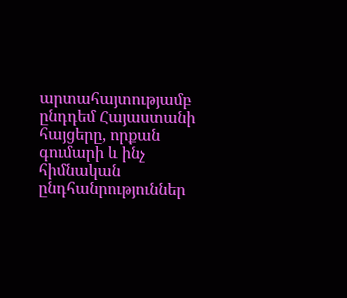արտահայտությամբ ընդդեմ Հայաստանի հայցերը, որքան գումարի և ինչ հիմնական ընդհանրություններ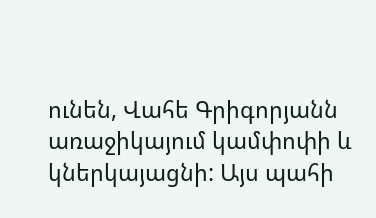ունեն, Վահե Գրիգորյանն առաջիկայում կամփոփի և կներկայացնի: Այս պահի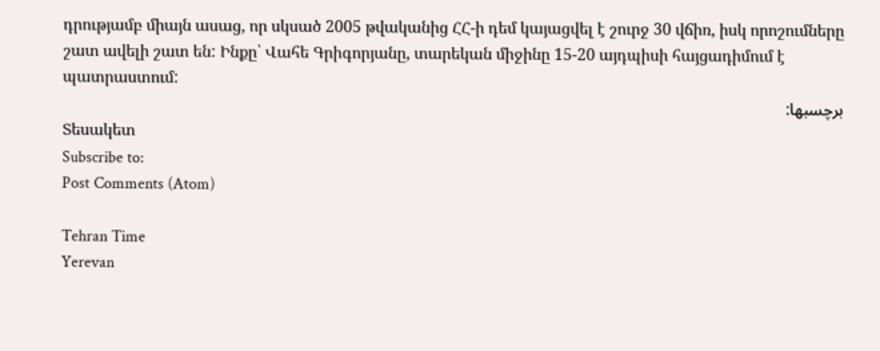դրությամբ միայն ասաց, որ սկսած 2005 թվականից ՀՀ-ի դեմ կայացվել է շուրջ 30 վճիռ, իսկ որոշումները շատ ավելի շատ են: Ինքը՝ Վահե Գրիգորյանը, տարեկան միջինը 15-20 այդպիսի հայցադիմում է պատրաստում:
برچسبها:
Տեսակետ
Subscribe to:
Post Comments (Atom)

Tehran Time
Yerevan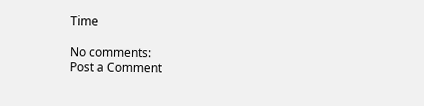Time

No comments:
Post a Comment